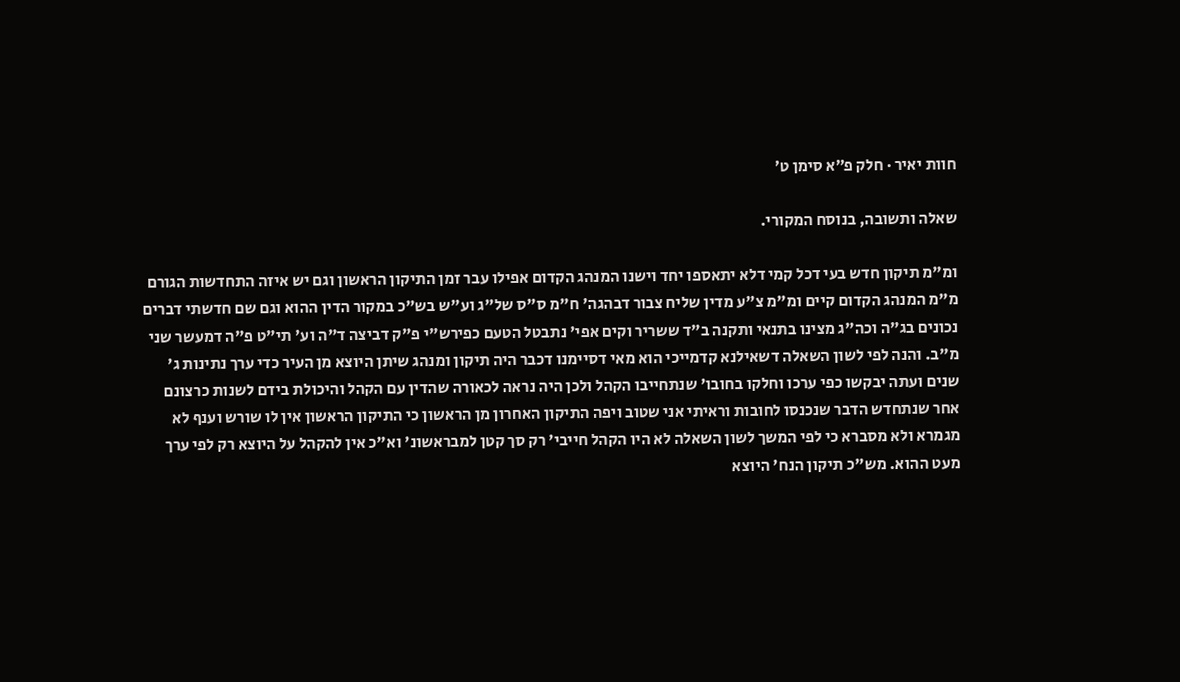חוות יאיר · חלק פ״א סימן ט׳

שאלה ותשובה, בנוסח המקורי.

ומ"מ תיקון חדש בעי דכל קמי דלא יתאספו יחד וישנו המנהג הקדום אפילו עבר זמן התיקון הראשון וגם יש איזה התחדשות הגורם מ"מ המנהג הקדום קיים ומ"מ צ"ע מדין שליח צבור דבהגה' ח"מ ס"ס של"ג וע"ש בש"כ במקור הדין ההוא וגם שם חדשתי דברים נכונים בג"ה וכה"ג מצינו בתנאי ותקנה ב"ד ששריר וקים אפי' נתבטל הטעם כפירש"י פ"ק דביצה ד"ה וע' תי"ט פ"ה דמעשר שני מ"ב. והנה לפי לשון השאלה דשאילנא קדמייכי הוא מאי דסיימנו דכבר היה תיקון ומנהג שיתן היוצא מן העיר כדי ערך נתינות ג' שנים ועתה יבקשו כפי ערכו וחלקו בחובו' שנתחייבו הקהל ולכן היה נראה לכאורה שהדין עם הקהל והיכולת בידם לשנות כרצונם אחר שנתחדש הדבר שנכנסו לחובות וראיתי אני שטוב ויפה התיקון האחרון מן הראשון כי התיקון הראשון אין לו שורש וענף לא מגמרא ולא מסברא כי לפי המשך לשון השאלה לא היו הקהל חייבי' רק סך קטן למבראשונ' וא"כ אין להקהל על היוצא רק לפי ערך מעט ההוא. מש"כ תיקון הנח' היוצא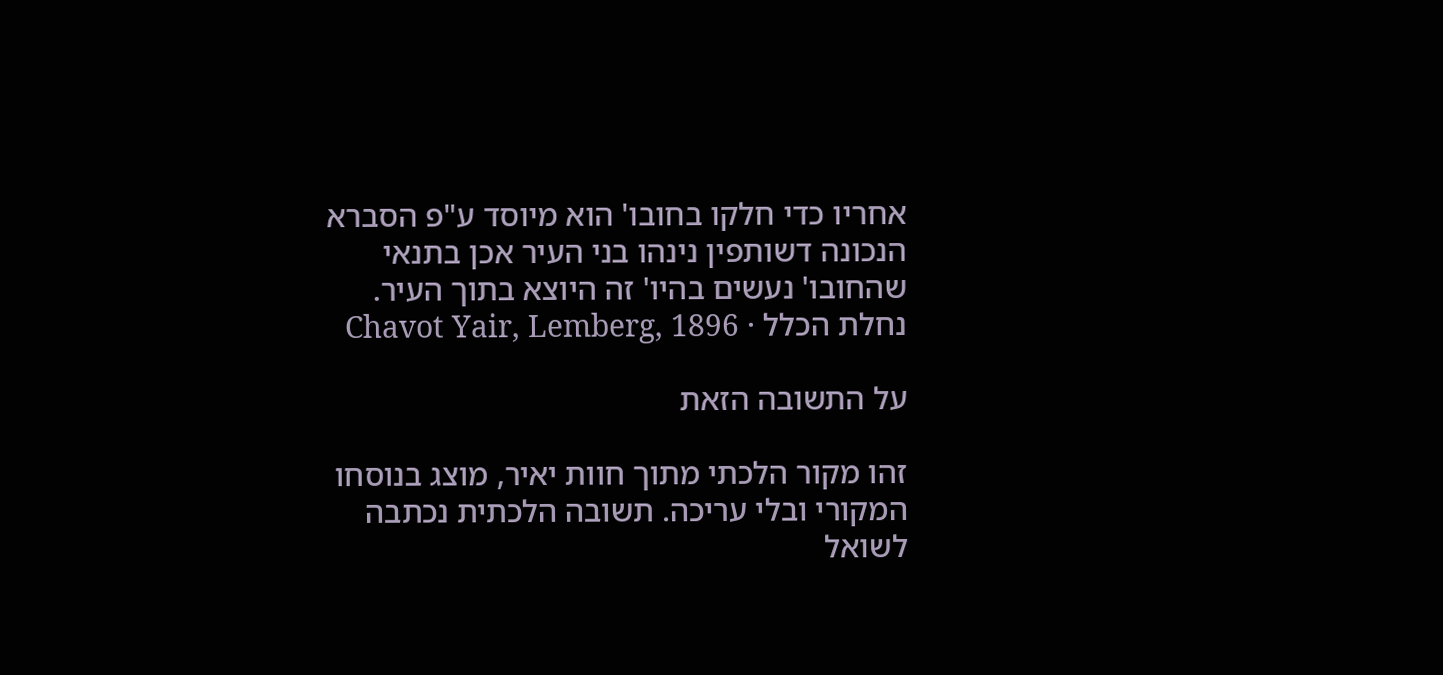אחריו כדי חלקו בחובו' הוא מיוסד ע"פ הסברא הנכונה דשותפין נינהו בני העיר אכן בתנאי שהחובו' נעשים בהיו' זה היוצא בתוך העיר.
נחלת הכלל · Chavot Yair, Lemberg, 1896

על התשובה הזאת

זהו מקור הלכתי מתוך חוות יאיר, מוצג בנוסחו המקורי ובלי עריכה. תשובה הלכתית נכתבה לשואל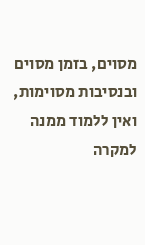מסוים, בזמן מסוים ובנסיבות מסוימות, ואין ללמוד ממנה למקרה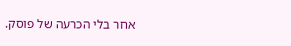אחר בלי הכרעה של פוסק.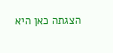הצגתה כאן היא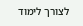לצורך לימוד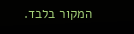המקור בלבד.